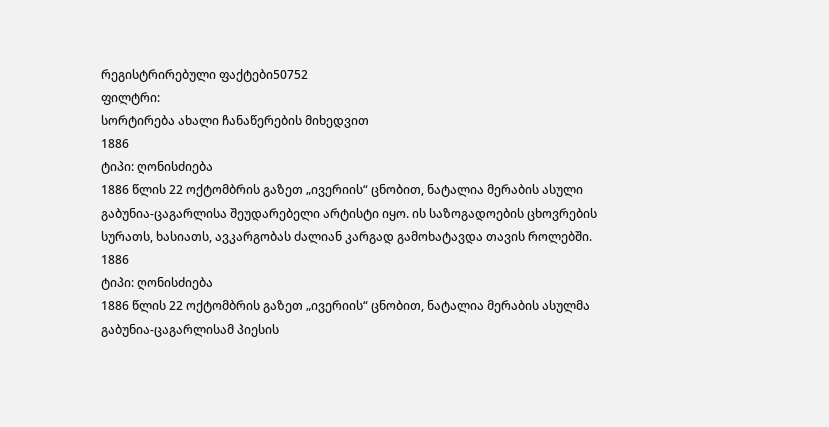რეგისტრირებული ფაქტები50752
ფილტრი:
სორტირება ახალი ჩანაწერების მიხედვით
1886
ტიპი: ღონისძიება
1886 წლის 22 ოქტომბრის გაზეთ „ივერიის“ ცნობით, ნატალია მერაბის ასული გაბუნია-ცაგარლისა შეუდარებელი არტისტი იყო. ის საზოგადოების ცხოვრების სურათს, ხასიათს, ავკარგობას ძალიან კარგად გამოხატავდა თავის როლებში.
1886
ტიპი: ღონისძიება
1886 წლის 22 ოქტომბრის გაზეთ „ივერიის“ ცნობით, ნატალია მერაბის ასულმა გაბუნია-ცაგარლისამ პიესის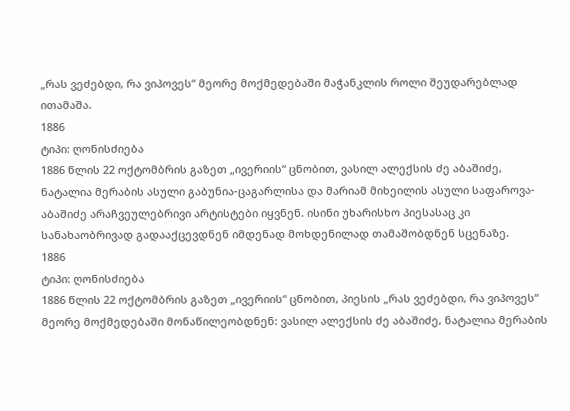„რას ვეძებდი, რა ვიპოვეს“ მეორე მოქმედებაში მაჭანკლის როლი შეუდარებლად ითამაშა.
1886
ტიპი: ღონისძიება
1886 წლის 22 ოქტომბრის გაზეთ „ივერიის“ ცნობით, ვასილ ალექსის ძე აბაშიძე, ნატალია მერაბის ასული გაბუნია-ცაგარლისა და მარიამ მიხეილის ასული საფაროვა-აბაშიძე არაჩვეულებრივი არტისტები იყვნენ. ისინი უხარისხო პიესასაც კი სანახაობრივად გადააქცევდნენ იმდენად მოხდენილად თამაშობდნენ სცენაზე.
1886
ტიპი: ღონისძიება
1886 წლის 22 ოქტომბრის გაზეთ „ივერიის“ ცნობით, პიესის „რას ვეძებდი, რა ვიპოვეს“ მეორე მოქმედებაში მონაწილეობდნენ: ვასილ ალექსის ძე აბაშიძე, ნატალია მერაბის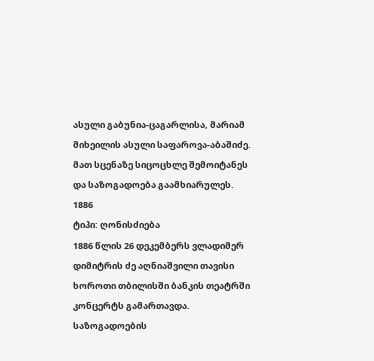ასული გაბუნია-ცაგარლისა, მარიამ მიხეილის ასული საფაროვა-აბაშიძე. მათ სცენაზე სიცოცხლე შემოიტანეს და საზოგადოება გაამხიარულეს.
1886
ტიპი: ღონისძიება
1886 წლის 26 დეკემბერს ვლადიმერ დიმიტრის ძე აღნიაშვილი თავისი ხოროთი თბილისში ბანკის თეატრში კონცერტს გამართავდა. საზოგადოების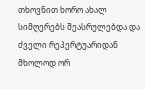თხოვნით ხორო ახალ სიმღერებს შეასრულებდა და ძველი რეპერტუარიდან მხოლოდ ორ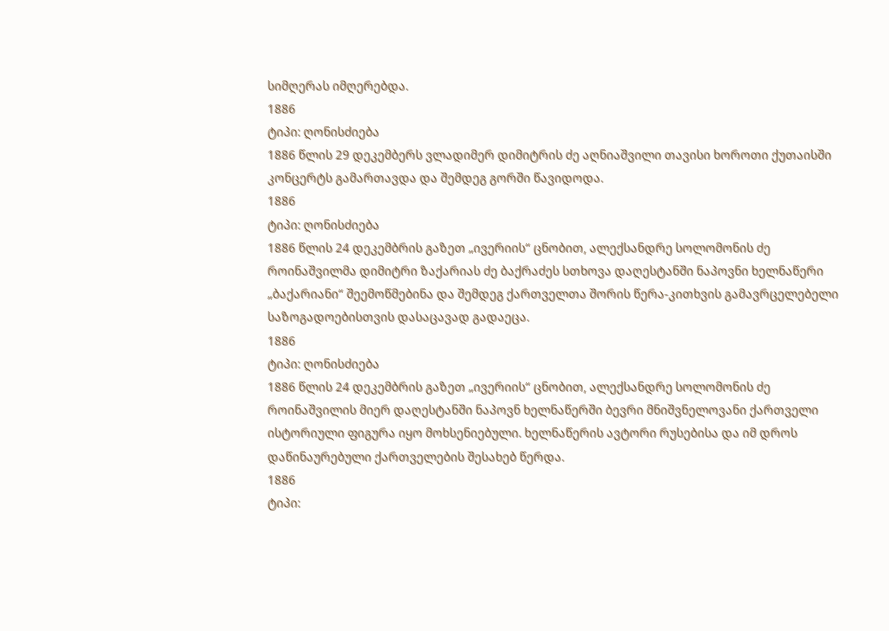სიმღერას იმღერებდა.
1886
ტიპი: ღონისძიება
1886 წლის 29 დეკემბერს ვლადიმერ დიმიტრის ძე აღნიაშვილი თავისი ხოროთი ქუთაისში კონცერტს გამართავდა და შემდეგ გორში წავიდოდა.
1886
ტიპი: ღონისძიება
1886 წლის 24 დეკემბრის გაზეთ „ივერიის“ ცნობით, ალექსანდრე სოლომონის ძე როინაშვილმა დიმიტრი ზაქარიას ძე ბაქრაძეს სთხოვა დაღესტანში ნაპოვნი ხელნაწერი „ბაქარიანი“ შეემოწმებინა და შემდეგ ქართველთა შორის წერა-კითხვის გამავრცელებელი საზოგადოებისთვის დასაცავად გადაეცა.
1886
ტიპი: ღონისძიება
1886 წლის 24 დეკემბრის გაზეთ „ივერიის“ ცნობით, ალექსანდრე სოლომონის ძე როინაშვილის მიერ დაღესტანში ნაპოვნ ხელნაწერში ბევრი მნიშვნელოვანი ქართველი ისტორიული ფიგურა იყო მოხსენიებული. ხელნაწერის ავტორი რუსებისა და იმ დროს დაწინაურებული ქართველების შესახებ წერდა.
1886
ტიპი: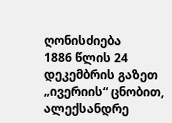ღონისძიება
1886 წლის 24 დეკემბრის გაზეთ „ივერიის“ ცნობით, ალექსანდრე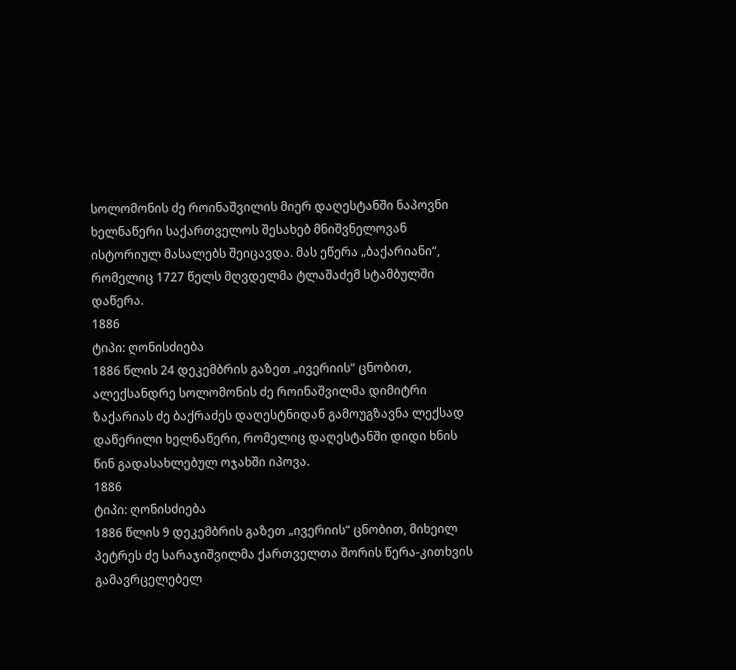სოლომონის ძე როინაშვილის მიერ დაღესტანში ნაპოვნი ხელნაწერი საქართველოს შესახებ მნიშვნელოვან ისტორიულ მასალებს შეიცავდა. მას ეწერა „ბაქარიანი“, რომელიც 1727 წელს მღვდელმა ტლაშაძემ სტამბულში დაწერა.
1886
ტიპი: ღონისძიება
1886 წლის 24 დეკემბრის გაზეთ „ივერიის“ ცნობით, ალექსანდრე სოლომონის ძე როინაშვილმა დიმიტრი ზაქარიას ძე ბაქრაძეს დაღესტნიდან გამოუგზავნა ლექსად დაწერილი ხელნაწერი, რომელიც დაღესტანში დიდი ხნის წინ გადასახლებულ ოჯახში იპოვა.
1886
ტიპი: ღონისძიება
1886 წლის 9 დეკემბრის გაზეთ „ივერიის“ ცნობით, მიხეილ პეტრეს ძე სარაჯიშვილმა ქართველთა შორის წერა-კითხვის გამავრცელებელ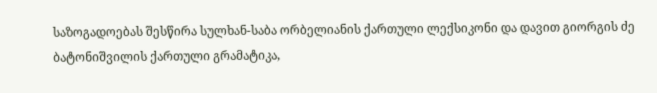საზოგადოებას შესწირა სულხან-საბა ორბელიანის ქართული ლექსიკონი და დავით გიორგის ძე ბატონიშვილის ქართული გრამატიკა,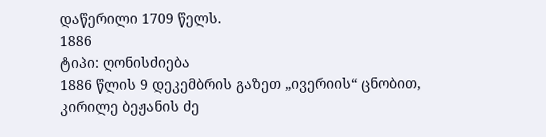დაწერილი 1709 წელს.
1886
ტიპი: ღონისძიება
1886 წლის 9 დეკემბრის გაზეთ „ივერიის“ ცნობით, კირილე ბეჟანის ძე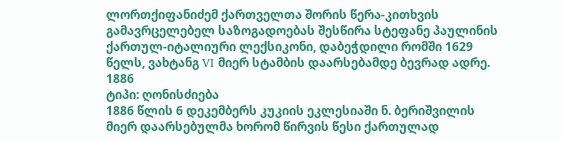ლორთქიფანიძემ ქართველთა შორის წერა-კითხვის გამავრცელებელ საზოგადოებას შესწირა სტეფანე პაულინის ქართულ-იტალიური ლექსიკონი, დაბეჭდილი რომში 1629 წელს, ვახტანგ VI მიერ სტამბის დაარსებამდე ბევრად ადრე.
1886
ტიპი: ღონისძიება
1886 წლის 6 დეკემბერს კუკიის ეკლესიაში ნ. ბერიშვილის მიერ დაარსებულმა ხორომ წირვის წესი ქართულად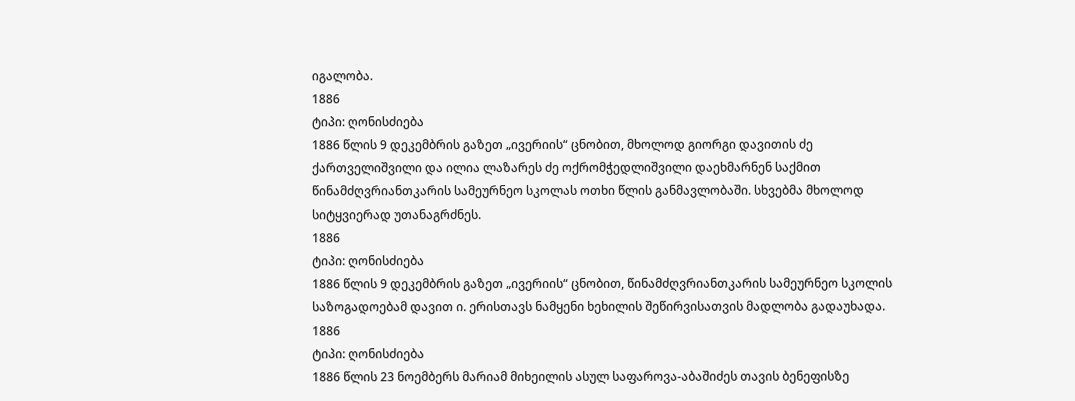იგალობა.
1886
ტიპი: ღონისძიება
1886 წლის 9 დეკემბრის გაზეთ „ივერიის“ ცნობით, მხოლოდ გიორგი დავითის ძე ქართველიშვილი და ილია ლაზარეს ძე ოქრომჭედლიშვილი დაეხმარნენ საქმით წინამძღვრიანთკარის სამეურნეო სკოლას ოთხი წლის განმავლობაში. სხვებმა მხოლოდ სიტყვიერად უთანაგრძნეს.
1886
ტიპი: ღონისძიება
1886 წლის 9 დეკემბრის გაზეთ „ივერიის“ ცნობით, წინამძღვრიანთკარის სამეურნეო სკოლის საზოგადოებამ დავით ი. ერისთავს ნამყენი ხეხილის შეწირვისათვის მადლობა გადაუხადა.
1886
ტიპი: ღონისძიება
1886 წლის 23 ნოემბერს მარიამ მიხეილის ასულ საფაროვა-აბაშიძეს თავის ბენეფისზე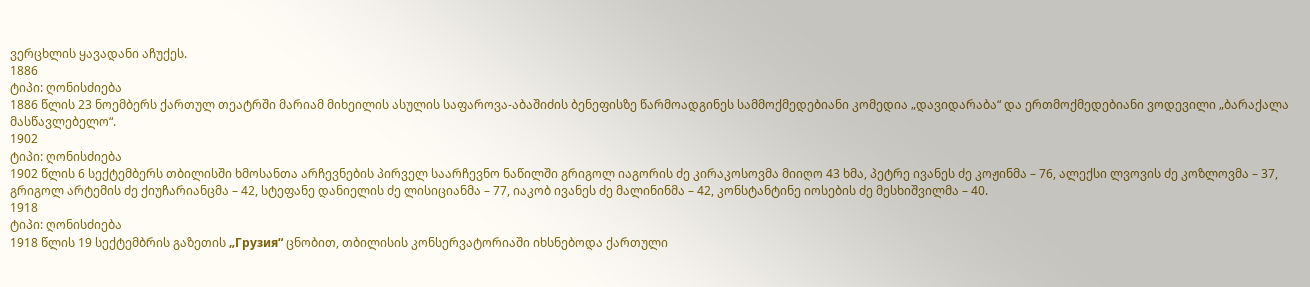ვერცხლის ყავადანი აჩუქეს.
1886
ტიპი: ღონისძიება
1886 წლის 23 ნოემბერს ქართულ თეატრში მარიამ მიხეილის ასულის საფაროვა-აბაშიძის ბენეფისზე წარმოადგინეს სამმოქმედებიანი კომედია „დავიდარაბა“ და ერთმოქმედებიანი ვოდევილი „ბარაქალა მასწავლებელო“.
1902
ტიპი: ღონისძიება
1902 წლის 6 სექტემბერს თბილისში ხმოსანთა არჩევნების პირველ საარჩევნო ნაწილში გრიგოლ იაგორის ძე კირაკოსოვმა მიიღო 43 ხმა, პეტრე ივანეს ძე კოჟინმა – 76, ალექსი ლვოვის ძე კოზლოვმა – 37, გრიგოლ არტემის ძე ქიუჩარიანცმა – 42, სტეფანე დანიელის ძე ლისიციანმა – 77, იაკობ ივანეს ძე მალინინმა – 42, კონსტანტინე იოსების ძე მესხიშვილმა – 40.
1918
ტიპი: ღონისძიება
1918 წლის 19 სექტემბრის გაზეთის „Грузия“ ცნობით, თბილისის კონსერვატორიაში იხსნებოდა ქართული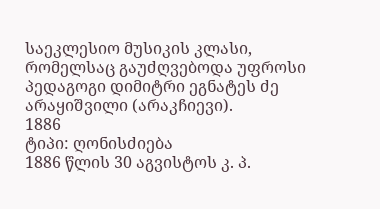საეკლესიო მუსიკის კლასი, რომელსაც გაუძღვებოდა უფროსი პედაგოგი დიმიტრი ეგნატეს ძე არაყიშვილი (არაკჩიევი).
1886
ტიპი: ღონისძიება
1886 წლის 30 აგვისტოს კ. პ.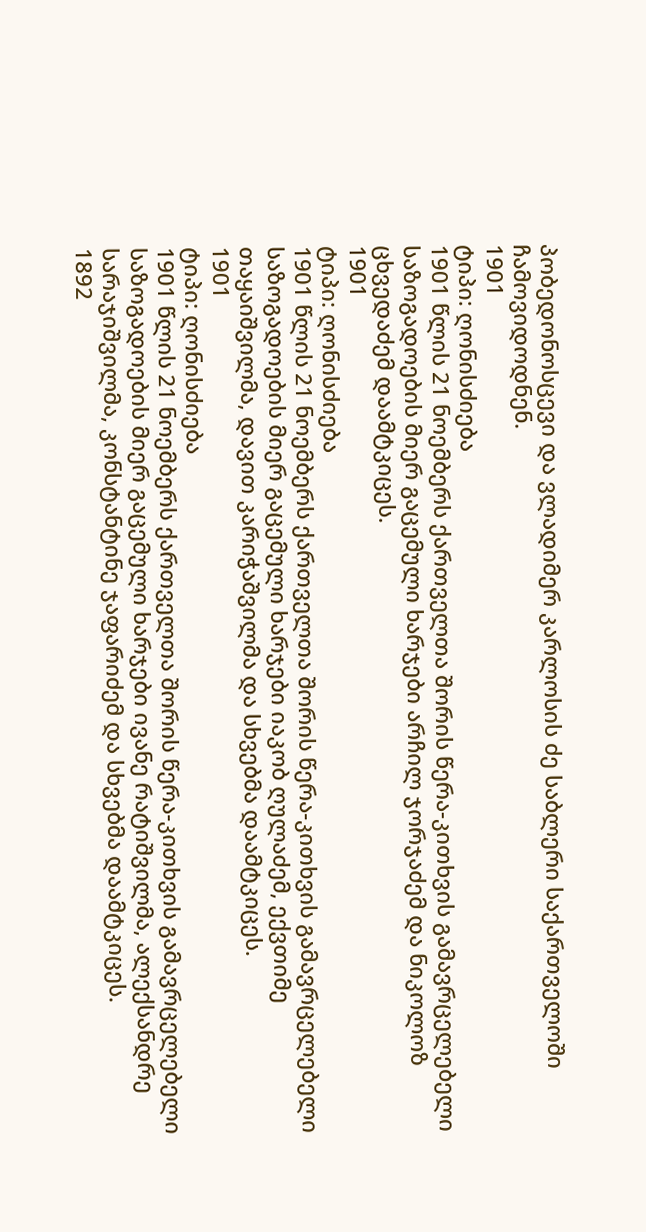პობედონოსცევი და ვლადიმერ კარლოსის ძე საბლერი საქართველოში ჩამოვიდოდნენ.
1901
ტიპი: ღონისძიება
1901 წლის 21 ნოემბერს ქართველთა შორის წერა-კითხვის გამავრცელებელი საზოგადოების მიერ გაცემული ხარჯები არჩილ ჯორჯაძემ და ნიკოლოზ ცხვედაძემ დაამტკიცეს.
1901
ტიპი: ღონისძიება
1901 წლის 21 ნოემბერს ქართველთა შორის წერა-კითხვის გამავრცელებელი საზოგადოების მიერ გაცემული ხარჯები იაკობ ღულაძემ, ექვთიმე თაყაიშვილმა, დავით კარიჭაშვილმა და სხვებმა დაამტკიცეს.
1901
ტიპი: ღონისძიება
1901 წლის 21 ნოემბერს ქართველთა შორის წერა-კითხვის გამავრცელებელი საზოგადოების მიერ გაცემული ხარჯები ივანე რატიშვილმა, ალექსანდრე სარაჯიშვილმა, კონსტანტინე ჯაფარიძემ და სხვებმა დაამტკიცეს.
1892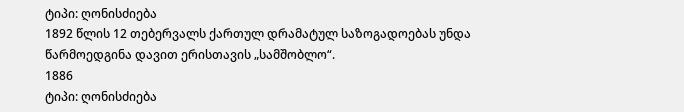ტიპი: ღონისძიება
1892 წლის 12 თებერვალს ქართულ დრამატულ საზოგადოებას უნდა წარმოედგინა დავით ერისთავის „სამშობლო“.
1886
ტიპი: ღონისძიება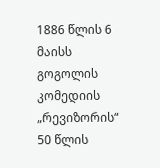1886 წლის 6 მაისს გოგოლის კომედიის „რევიზორის“ 50 წლის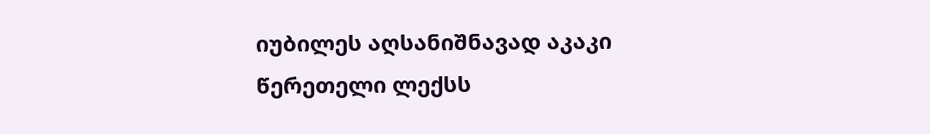იუბილეს აღსანიშნავად აკაკი წერეთელი ლექსს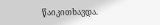წაიკითხავდა.